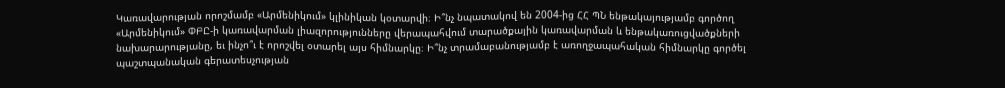Կառավարության որոշմամբ «Արմենիկում» կլինիկան կօտարվի։ Ի՞նչ նպատակով են 2004-ից ՀՀ ՊՆ ենթակայությամբ գործող «Արմենիկում» ՓԲԸ-ի կառավարման լիազորությունները վերապահվում տարածքային կառավարման և ենթակառուցվածքների նախարարությանը, եւ ինչո՞ւ է որոշվել օտարել այս հիմնարկը։ Ի՞նչ տրամաբանությամբ է առողջապահական հիմնարկը գործել պաշտպանական գերատեսչության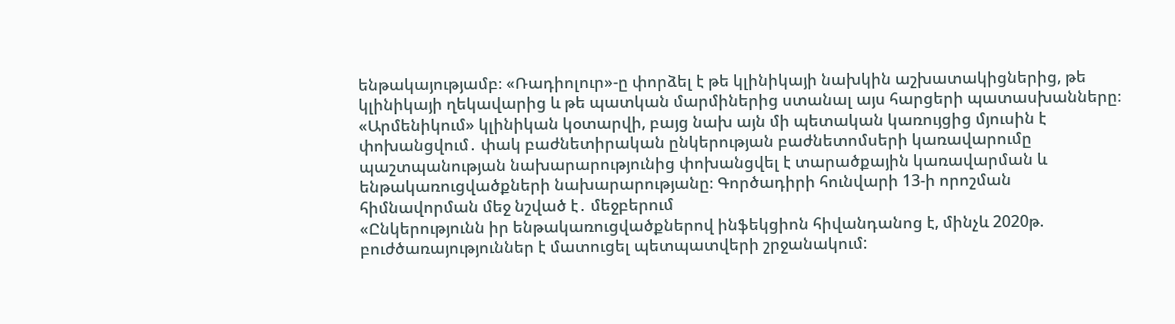ենթակայությամբ։ «Ռադիոլուր»-ը փորձել է թե կլինիկայի նախկին աշխատակիցներից, թե կլինիկայի ղեկավարից և թե պատկան մարմիներից ստանալ այս հարցերի պատասխանները։
«Արմենիկում» կլինիկան կօտարվի, բայց նախ այն մի պետական կառույցից մյուսին է փոխանցվում․ փակ բաժնետիրական ընկերության բաժնետոմսերի կառավարումը պաշտպանության նախարարությունից փոխանցվել է տարածքային կառավարման և ենթակառուցվածքների նախարարությանը։ Գործադիրի հունվարի 13-ի որոշման հիմնավորման մեջ նշված է․ մեջբերում
«Ընկերությունն իր ենթակառուցվածքներով ինֆեկցիոն հիվանդանոց է, մինչև 2020թ. բուժծառայություններ է մատուցել պետպատվերի շրջանակում: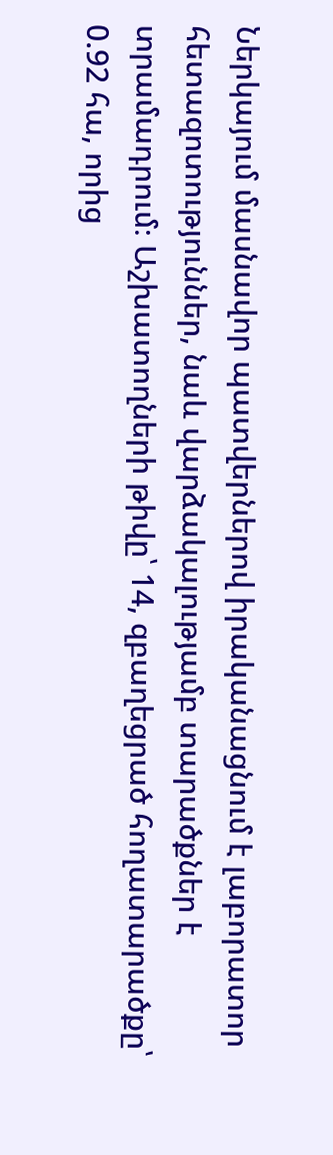Ներկայում մասնավոր պատվերներով իրականացնում է լաբորատոր հետազոտություններ, նաև վարձակալությամբ տարածքներ է տրամադրում։ Աշխատողների թիվը՝ 14, զբաղեցրած հողատարածքը՝ 0.92 հա, որից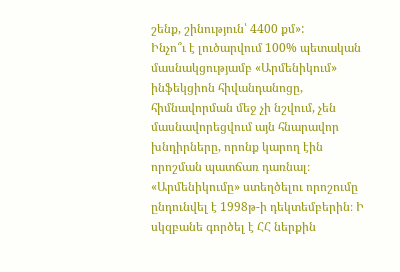շենք, շինություն՝ 4400 քմ»:
Ինչո՞ւ է լուծարվում 100% պետական մասնակցությամբ «Արմենիկում» ինֆեկցիոն հիվանդանոցը, հիմնավորման մեջ չի նշվում, չեն մասնավորեցվում այն հնարավոր խնդիրները, որոնք կարող էին որոշման պատճառ դառնալ։ «Արմենիկումը» ստեղծելու որոշումը ընդունվել է 1998թ-ի դեկտեմբերին։ Ի սկզբանե գործել է ՀՀ ներքին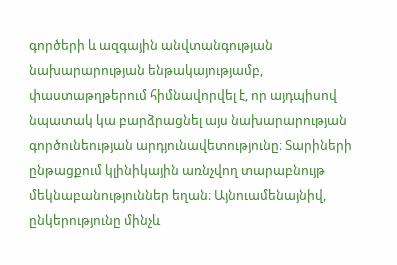գործերի և ազգային անվտանգության նախարարության ենթակայությամբ, փաստաթղթերում հիմնավորվել է, որ այդպիսով նպատակ կա բարձրացնել այս նախարարության գործունեության արդյունավետությունը։ Տարիների ընթացքում կլինիկային առնչվող տարաբնույթ մեկնաբանություններ եղան։ Այնուամենայնիվ, ընկերությունը մինչև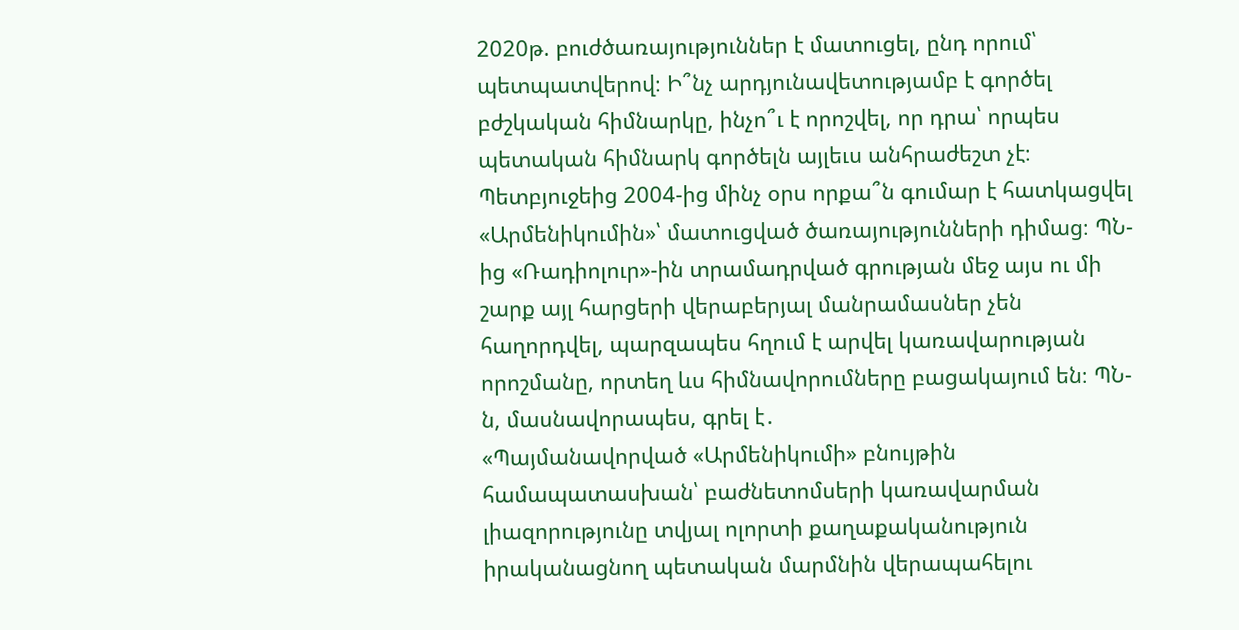2020թ. բուժծառայություններ է մատուցել, ընդ որում՝ պետպատվերով։ Ի՞նչ արդյունավետությամբ է գործել բժշկական հիմնարկը, ինչո՞ւ է որոշվել, որ դրա՝ որպես պետական հիմնարկ գործելն այլեւս անհրաժեշտ չէ։ Պետբյուջեից 2004-ից մինչ օրս որքա՞ն գումար է հատկացվել «Արմենիկումին»՝ մատուցված ծառայությունների դիմաց։ ՊՆ-ից «Ռադիոլուր»-ին տրամադրված գրության մեջ այս ու մի շարք այլ հարցերի վերաբերյալ մանրամասներ չեն հաղորդվել, պարզապես հղում է արվել կառավարության որոշմանը, որտեղ ևս հիմնավորումները բացակայում են։ ՊՆ-ն, մասնավորապես, գրել է․
«Պայմանավորված «Արմենիկումի» բնույթին համապատասխան՝ բաժնետոմսերի կառավարման լիազորությունը տվյալ ոլորտի քաղաքականություն իրականացնող պետական մարմնին վերապահելու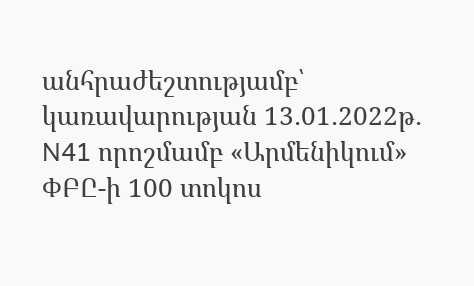անհրաժեշտությամբ՝ կառավարության 13․01․2022թ․ N41 որոշմամբ «Արմենիկում» ՓԲԸ-ի 100 տոկոս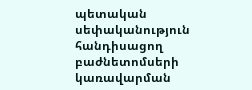պետական սեփականություն հանդիսացող բաժնետոմսերի կառավարման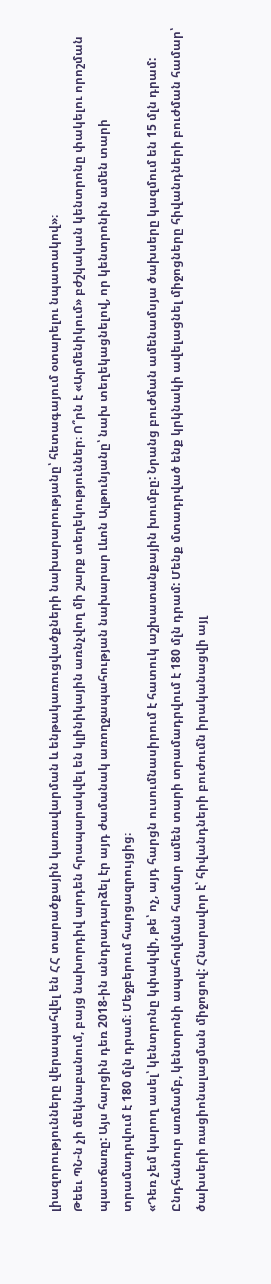լիազորությունները վերապահվել են ՀՀ տարածքային կառավարման և ենթակառուցվածքների նախարարությանը՝ հետագայում օտարելու նպատակով»։
Թեեւ ՊՆ-ն չի մեկնաբանում, բայց նախորդիվ արդեն հրապարակվել են կլինիկային առնչվող մի շարք տեղեկություններ։ Ո՞րն է «Արմենիկում» բժշկական կենտրոնը փակելու որոշման պատճառը: Այս հարցին դեռ 2018-ին անդրադարձել էր այդ ժամանակ առողջապահության նախարար Լևոն Ալթունյանը՝ նախ տեղեկացնելով, որ կենտրոնին ամեն տարի տրամադրվում է 180 մլն դրամ։ Մեջբերում հարցազրույցից։
«Դեռ չեմ կարող ասել՝ կենտրոնը կփակվի, թե՝ ոչ, այդ հարցն ուսումնասիրում է հատուկ աշխատանքային խումբը: Նրանց բուժման ամենամսյա ծախսերը կազմում են 15 մլն դրամ: Ընդհանուր առմամբ, կենտրոնի ապահովման համար ամեն տարի տրամադրվում է 180 մլն դրամ: Մենք մտադրված ենք կրկնակի ավելացնել միջոցները հիվանդների բուժման համար՝ ծախսերի ռացիոնալացման միջոցով: Հնարավոր է՝ հիվանդների բուժումն իրականացվի այլ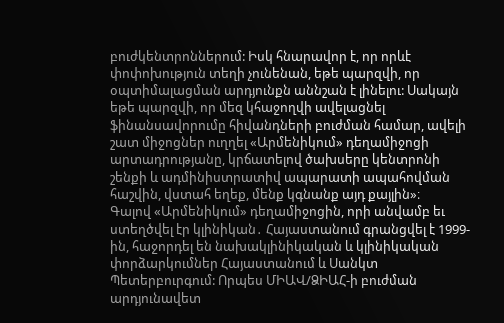բուժկենտրոններում: Իսկ հնարավոր է, որ որևէ փոփոխություն տեղի չունենան, եթե պարզվի, որ օպտիմալացման արդյունքն աննշան է լինելու: Սակայն եթե պարզվի, որ մեզ կհաջողվի ավելացնել ֆինանսավորումը հիվանդների բուժման համար, ավելի շատ միջոցներ ուղղել «Արմենիկում» դեղամիջոցի արտադրությանը, կրճատելով ծախսերը կենտրոնի շենքի և ադմինիստրատիվ ապարատի ապահովման հաշվին, վստահ եղեք, մենք կգնանք այդ քայլին»։
Գալով «Արմենիկում» դեղամիջոցին, որի անվամբ եւ ստեղծվել էր կլինիկան․ Հայաստանում գրանցվել է 1999-ին, հաջորդել են նախակլինիկական և կլինիկական փորձարկումներ Հայաստանում և Սանկտ Պետերբուրգում: Որպես ՄԻԱՎ/ՁԻԱՀ-ի բուժման արդյունավետ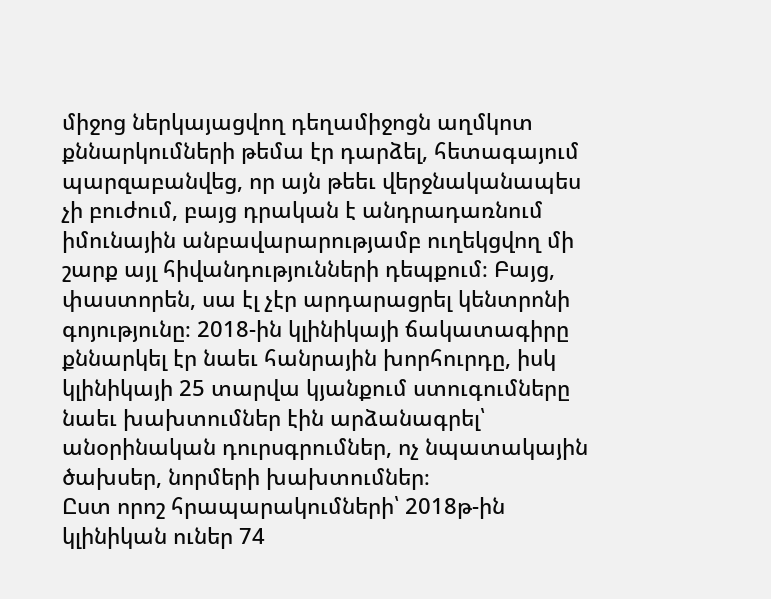միջոց ներկայացվող դեղամիջոցն աղմկոտ քննարկումների թեմա էր դարձել, հետագայում պարզաբանվեց, որ այն թեեւ վերջնականապես չի բուժում, բայց դրական է անդրադառնում իմունային անբավարարությամբ ուղեկցվող մի շարք այլ հիվանդությունների դեպքում։ Բայց, փաստորեն, սա էլ չէր արդարացրել կենտրոնի գոյությունը։ 2018-ին կլինիկայի ճակատագիրը քննարկել էր նաեւ հանրային խորհուրդը, իսկ կլինիկայի 25 տարվա կյանքում ստուգումները նաեւ խախտումներ էին արձանագրել՝ անօրինական դուրսգրումներ, ոչ նպատակային ծախսեր, նորմերի խախտումներ։
Ըստ որոշ հրապարակումների՝ 2018թ-ին կլինիկան ուներ 74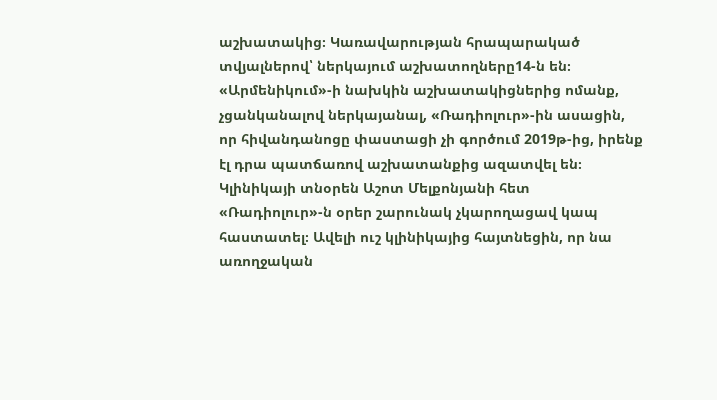աշխատակից։ Կառավարության հրապարակած տվյալներով՝ ներկայում աշխատողները14-ն են։ «Արմենիկում»-ի նախկին աշխատակիցներից ոմանք, չցանկանալով ներկայանալ, «Ռադիոլուր»-ին ասացին, որ հիվանդանոցը փաստացի չի գործում 2019թ-ից, իրենք էլ դրա պատճառով աշխատանքից ազատվել են։ Կլինիկայի տնօրեն Աշոտ Մելքոնյանի հետ «Ռադիոլուր»-ն օրեր շարունակ չկարողացավ կապ հաստատել։ Ավելի ուշ կլինիկայից հայտնեցին, որ նա առողջական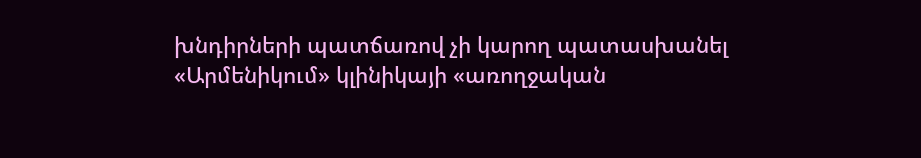խնդիրների պատճառով չի կարող պատասխանել «Արմենիկում» կլինիկայի «առողջական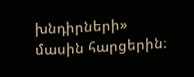խնդիրների» մասին հարցերին։